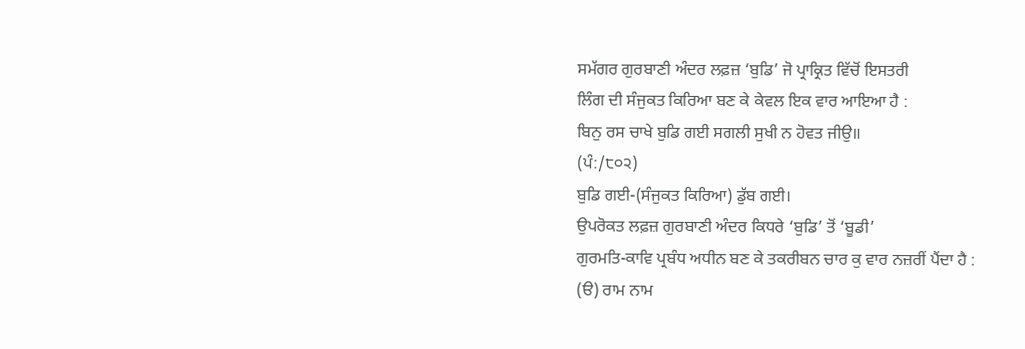ਸਮੱਗਰ ਗੁਰਬਾਣੀ ਅੰਦਰ ਲਫ਼ਜ਼ ‘ਬੁਡਿ’ ਜੋ ਪ੍ਰਾਕ੍ਰਿਤ ਵਿੱਚੋਂ ਇਸਤਰੀ
ਲਿੰਗ ਦੀ ਸੰਜੁਕਤ ਕਿਰਿਆ ਬਣ ਕੇ ਕੇਵਲ ਇਕ ਵਾਰ ਆਇਆ ਹੈ :
ਬਿਨੁ ਰਸ ਚਾਖੇ ਬੁਡਿ ਗਈ ਸਗਲੀ ਸੁਖੀ ਨ ਹੋਵਤ ਜੀਉ॥
(ਪੰ:/੮੦੨)
ਬੁਡਿ ਗਈ-(ਸੰਜੁਕਤ ਕਿਰਿਆ) ਡੁੱਬ ਗਈ।
ਉਪਰੋਕਤ ਲਫ਼ਜ਼ ਗੁਰਬਾਣੀ ਅੰਦਰ ਕਿਧਰੇ ‘ਬੁਡਿ’ ਤੋਂ ‘ਬੂਡੀ’
ਗੁਰਮਤਿ-ਕਾਵਿ ਪ੍ਰਬੰਧ ਅਧੀਨ ਬਣ ਕੇ ਤਕਰੀਬਨ ਚਾਰ ਕੁ ਵਾਰ ਨਜ਼ਰੀਂ ਪੈਂਦਾ ਹੈ :
(ੳ) ਰਾਮ ਨਾਮ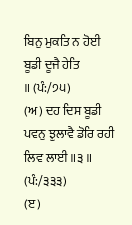ਬਿਨੁ ਮੁਕਤਿ ਨ ਹੋਈ
ਬੂਡੀ ਦੂਜੈ ਹੇਤਿ
॥ (ਪੰ:/੭੫)
(ਅ) ਦਹ ਦਿਸ ਬੂਡੀ
ਪਵਨੁ ਝੁਲਾਵੈ ਡੋਰਿ ਰਹੀ ਲਿਵ ਲਾਈ ॥੩॥
(ਪੰ:/੩੩੩)
(ੲ)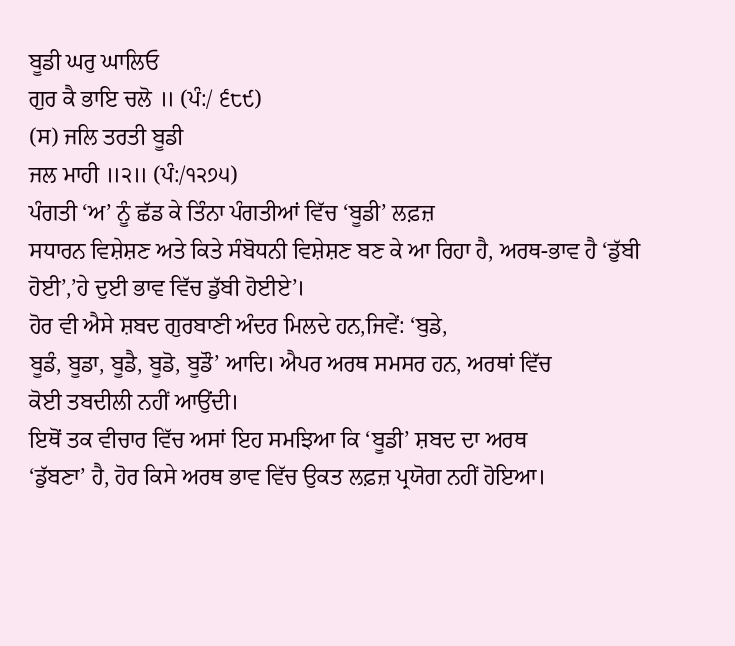ਬੂਡੀ ਘਰੁ ਘਾਲਿਓ
ਗੁਰ ਕੈ ਭਾਇ ਚਲੋ ॥ (ਪੰ:/ ੬੮੯)
(ਸ) ਜਲਿ ਤਰਤੀ ਬੂਡੀ
ਜਲ ਮਾਹੀ ॥੨॥ (ਪੰ:/੧੨੭੫)
ਪੰਗਤੀ ‘ਅ’ ਨੂੰ ਛੱਡ ਕੇ ਤਿੰਨਾ ਪੰਗਤੀਆਂ ਵਿੱਚ ‘ਬੂਡੀ’ ਲਫ਼ਜ਼
ਸਧਾਰਨ ਵਿਸ਼ੇਸ਼ਣ ਅਤੇ ਕਿਤੇ ਸੰਬੋਧਨੀ ਵਿਸ਼ੇਸ਼ਣ ਬਣ ਕੇ ਆ ਰਿਹਾ ਹੈ, ਅਰਥ-ਭਾਵ ਹੈ ‘ਡੁੱਬੀ
ਹੋਈ’,’ਹੇ ਦੁਈ ਭਾਵ ਵਿੱਚ ਡੁੱਬੀ ਹੋਈਏ’।
ਹੋਰ ਵੀ ਐਸੇ ਸ਼ਬਦ ਗੁਰਬਾਣੀ ਅੰਦਰ ਮਿਲਦੇ ਹਨ,ਜਿਵੇਂ: ‘ਬੁਡੇ,
ਬੂਡੰ, ਬੂਡਾ, ਬੂਡੈ, ਬੂਡੋ, ਬੂਡੌ’ ਆਦਿ। ਐਪਰ ਅਰਥ ਸਮਸਰ ਹਨ, ਅਰਥਾਂ ਵਿੱਚ
ਕੋਈ ਤਬਦੀਲੀ ਨਹੀਂ ਆਉਂਦੀ।
ਇਥੋਂ ਤਕ ਵੀਚਾਰ ਵਿੱਚ ਅਸਾਂ ਇਹ ਸਮਝਿਆ ਕਿ ‘ਬੂਡੀ’ ਸ਼ਬਦ ਦਾ ਅਰਥ
‘ਡੁੱਬਣਾ’ ਹੈ, ਹੋਰ ਕਿਸੇ ਅਰਥ ਭਾਵ ਵਿੱਚ ਉਕਤ ਲਫ਼ਜ਼ ਪ੍ਰਯੋਗ ਨਹੀਂ ਹੋਇਆ।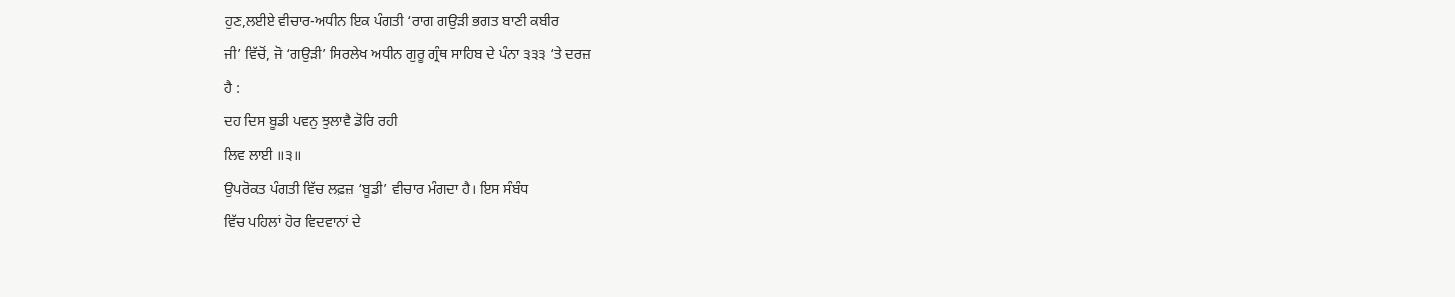ਹੁਣ,ਲਈਏ ਵੀਚਾਰ-ਅਧੀਨ ਇਕ ਪੰਗਤੀ ‘ਰਾਗ ਗਉੜੀ ਭਗਤ ਬਾਣੀ ਕਬੀਰ
ਜੀ’ ਵਿੱਚੋਂ, ਜੋ ‘ਗਉੜੀ’ ਸਿਰਲੇਖ ਅਧੀਨ ਗੁਰੂ ਗ੍ਰੰਥ ਸਾਹਿਬ ਦੇ ਪੰਨਾ ੩੩੩ ‘ਤੇ ਦਰਜ਼
ਹੈ :
ਦਹ ਦਿਸ ਬੂਡੀ ਪਵਨੁ ਝੁਲਾਵੈ ਡੋਰਿ ਰਹੀ
ਲਿਵ ਲਾਈ ॥੩॥
ਉਪਰੋਕਤ ਪੰਗਤੀ ਵਿੱਚ ਲਫ਼ਜ਼ ‘ਬੂਡੀ’ ਵੀਚਾਰ ਮੰਗਦਾ ਹੈ। ਇਸ ਸੰਬੰਧ
ਵਿੱਚ ਪਹਿਲਾਂ ਹੋਰ ਵਿਦਵਾਨਾਂ ਦੇ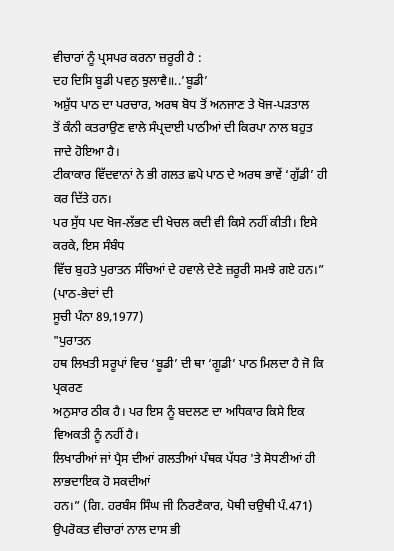ਵੀਚਾਰਾਂ ਨੂੰ ਪ੍ਰਸਪਰ ਕਰਨਾ ਜ਼ਰੂਰੀ ਹੈ :
ਦਹ ਦਿਸਿ ਬੂਡੀ ਪਵਨੁ ਝੁਲਾਵੈ॥..’ਬੂਡੀ’
ਅਸ਼ੁੱਧ ਪਾਠ ਦਾ ਪਰਚਾਰ, ਅਰਥ ਬੋਧ ਤੋਂ ਅਨਜਾਣ ਤੇ ਖੋਜ-ਪੜਤਾਲ
ਤੋਂ ਕੰਨੀ ਕਤਰਾਉਣ ਵਾਲੇ ਸੰਪ੍ਰਦਾਈ ਪਾਠੀਆਂ ਦੀ ਕਿਰਪਾ ਨਾਲ ਬਹੁਤ ਜਾਦੇ ਹੋਇਆ ਹੈ।
ਟੀਕਾਕਾਰ ਵਿੱਦਵਾਨਾਂ ਨੇ ਭੀ ਗਲਤ ਛਪੇ ਪਾਠ ਦੇ ਅਰਥ ਭਾਵੇਂ ‘ਗੁੱਡੀ’ ਹੀ ਕਰ ਦਿੱਤੇ ਹਨ।
ਪਰ ਸੁੱਧ ਪਦ ਖੋਜ-ਲੱਭਣ ਦੀ ਖੇਚਲ ਕਦੀ ਵੀ ਕਿਸੇ ਨਹੀਂ ਕੀਤੀ। ਇਸੇ ਕਰਕੇ, ਇਸ ਸੰਬੰਧ
ਵਿੱਚ ਬੁਹਤੇ ਪੁਰਾਤਨ ਸੰਚਿਆਂ ਦੇ ਹਵਾਲੇ ਦੇਣੇ ਜ਼ਰੂਰੀ ਸਮਝੇ ਗਏ ਹਨ।” (ਪਾਠ-ਭੇਦਾਂ ਦੀ
ਸੂਚੀ ਪੰਨਾ 89,1977)
"ਪੁਰਾਤਨ
ਹਥ ਲਿਖਤੀ ਸਰੂਪਾਂ ਵਿਚ ‘ਬੂਡੀ’ ਦੀ ਥਾ ‘ਗੂਡੀ’ ਪਾਠ ਮਿਲਦਾ ਹੈ ਜੋ ਕਿ ਪ੍ਰਕਰਣ
ਅਨੁਸਾਰ ਠੀਕ ਹੈ। ਪਰ ਇਸ ਨੂੰ ਬਦਲਣ ਦਾ ਅਧਿਕਾਰ ਕਿਸੇ ਇਕ ਵਿਅਕਤੀ ਨੂੰ ਨਹੀਂ ਹੈ।
ਲਿਖਾਰੀਆਂ ਜਾਂ ਪ੍ਰੈਸ ਦੀਆਂ ਗਲਤੀਆਂ ਪੰਥਕ ਪੱਧਰ 'ਤੇ ਸੋਧਣੀਆਂ ਹੀ ਲਾਭਦਾਇਕ ਹੋ ਸਕਦੀਆਂ
ਹਨ।” (ਗਿ. ਹਰਬੰਸ ਸਿੰਘ ਜੀ ਨਿਰਣੈਕਾਰ, ਪੋਥੀ ਚਉਥੀ ਪੰ.471)
ਉਪਰੋਕਤ ਵੀਚਾਰਾਂ ਨਾਲ ਦਾਸ ਭੀ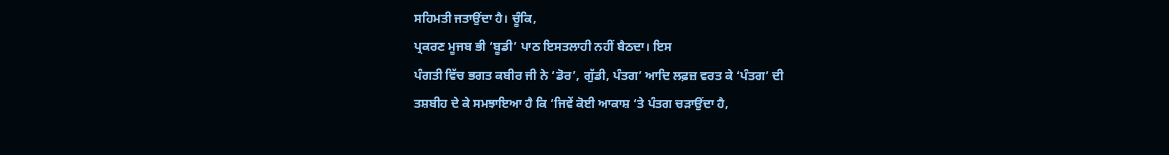ਸਹਿਮਤੀ ਜਤਾਉਂਦਾ ਹੈ। ਚੂੰਕਿ,
ਪ੍ਰਕਰਣ ਮੂਜਬ ਭੀ ‘ਬੂਡੀ’ ਪਾਠ ਇਸਤਲਾਹੀ ਨਹੀਂ ਬੈਠਦਾ। ਇਸ
ਪੰਗਤੀ ਵਿੱਚ ਭਗਤ ਕਬੀਰ ਜੀ ਨੇ ‘ਡੋਰ’, ਗੁੱਡੀ, ਪੰਤਗ’ ਆਦਿ ਲਫ਼ਜ਼ ਵਰਤ ਕੇ ‘ਪੰਤਗ’ ਦੀ
ਤਸ਼ਬੀਹ ਦੇ ਕੇ ਸਮਝਾਇਆ ਹੈ ਕਿ ‘ਜਿਵੇਂ ਕੋਈ ਆਕਾਸ਼ ‘ਤੇ ਪੰਤਗ ਚੜਾਉਂਦਾ ਹੈ,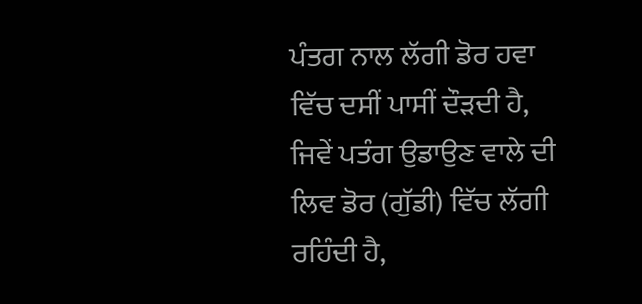ਪੰਤਗ ਨਾਲ ਲੱਗੀ ਡੋਰ ਹਵਾ ਵਿੱਚ ਦਸੀਂ ਪਾਸੀਂ ਦੌੜਦੀ ਹੈ, ਜਿਵੇਂ ਪਤੰਗ ਉਡਾਉਣ ਵਾਲੇ ਦੀ
ਲਿਵ ਡੋਰ (ਗੁੱਡੀ) ਵਿੱਚ ਲੱਗੀ ਰਹਿੰਦੀ ਹੈ,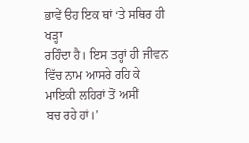ਭਾਵੇਂ ੳਹ ਇਕ ਥਾਂ ‘ਤੇ ਸਥਿਰ ਹੀ ਖੜ੍ਹਾ
ਰਹਿੰਦਾ ਹੈ। ਇਸ ਤਰ੍ਹਾਂ ਹੀ ਜੀਵਨ ਵਿੱਚ ਨਾਮ ਆਸਰੇ ਰਹਿ ਕੇ ਮਾਇਕੀ ਲਹਿਰਾਂ ਤੋਂ ਅਸੀਂ
ਬਚ ਰਹੇ ਹਾਂ।’